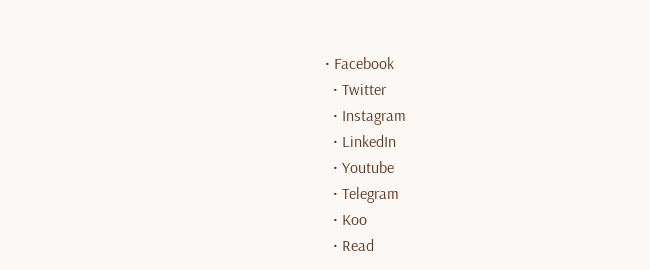• Facebook
  • Twitter
  • Instagram
  • LinkedIn
  • Youtube
  • Telegram
  • Koo
  • Read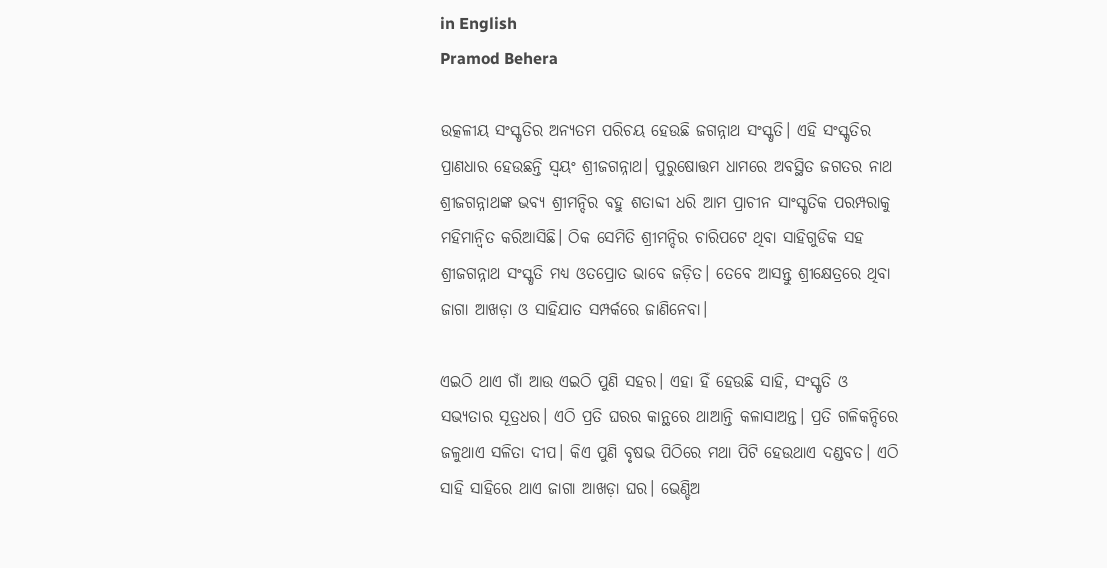in English
Pramod Behera

ଉତ୍କଳୀୟ ସଂସ୍କୃତିର ଅନ୍ୟତମ ପରିଚୟ ହେଉଛି ଜଗନ୍ନାଥ ସଂସ୍କୃତି। ଏହି ସଂସ୍କୃତିର ପ୍ରାଣଧାର ହେଉଛନ୍ତି ସ୍ୱୟଂ ଶ୍ରୀଜଗନ୍ନାଥ। ପୁରୁଷୋତ୍ତମ ଧାମରେ ଅବସ୍ଥିତ ଜଗତର ନାଥ ଶ୍ରୀଜଗନ୍ନାଥଙ୍କ ଭବ୍ୟ ଶ୍ରୀମନ୍ଦିର ବହୁ ଶତାବ୍ଦୀ ଧରି ଆମ ପ୍ରାଚୀନ ସାଂସ୍କୃତିକ ପରମ୍ପରାକୁ ମହିମାନ୍ୱିତ କରିଆସିଛି। ଠିକ ସେମିତି ଶ୍ରୀମନ୍ଦିର ଚାରିପଟେ ଥିବା ସାହିଗୁଡିକ ସହ ଶ୍ରୀଜଗନ୍ନାଥ ସଂସ୍କୃତି ମଧ୍ୟ ଓତପ୍ରୋତ ଭାବେ ଜଡ଼ିତ। ତେବେ ଆସନ୍ତୁ ଶ୍ରୀକ୍ଷେତ୍ରରେ ଥିବା ଜାଗା ଆଖଡ଼ା ଓ ସାହିଯାତ ସମ୍ପର୍କରେ ଜାଣିନେବା।

ଏଇଠି ଥାଏ ଗାଁ ଆଉ ଏଇଠି ପୁଣି ସହର। ଏହା ହିଁ ହେଉଛି ସାହି, ସଂସ୍କୃତି ଓ ସଭ୍ୟତାର ସୂତ୍ରଧର। ଏଠି ପ୍ରତି ଘରର କାନ୍ଥରେ ଥାଆନ୍ତି କଳାସାଅନ୍ତ। ପ୍ରତି ଗଳିକନ୍ଦିରେ ଜଳୁଥାଏ ସଳିତା ଦୀପ। କିଏ ପୁଣି ବୃଷଭ ପିଠିରେ ମଥା ପିଟି ହେଉଥାଏ ଦଣ୍ଡବତ। ଏଠି ସାହି ସାହିରେ ଥାଏ ଜାଗା ଆଖଡ଼ା ଘର। ଭେଣ୍ଡିଅ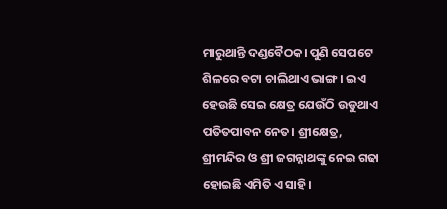ମାରୁଥାନ୍ତି ଦଣ୍ଡବୈଠକ। ପୁଣି ସେପଟେ ଶିଳରେ ବଟା ଚାଲିଥାଏ ଭାଙ୍ଗ। ଇଏ ହେଉଛି ସେଇ କ୍ଷେତ୍ର ଯେଉଁଠି ଉଡୁଥାଏ ପତିତପାବନ ନେତ। ଶ୍ରୀକ୍ଷେତ୍ର, ଶ୍ରୀମନ୍ଦିର ଓ ଶ୍ରୀ ଜଗନ୍ନାଥଙ୍କୁ ନେଇ ଗଢା ହୋଇଛି ଏମିତି ଏ ସାହି।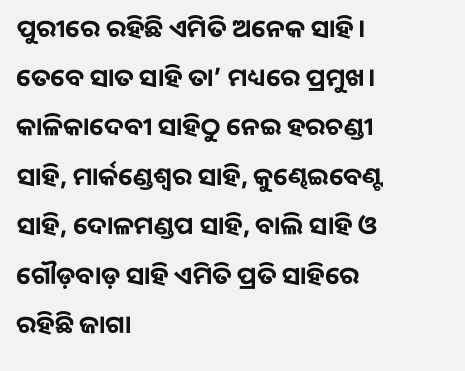ପୁରୀରେ ରହିଛି ଏମିତି ଅନେକ ସାହି। ତେବେ ସାତ ସାହି ତା’ ମଧ୍ୟରେ ପ୍ରମୁଖ। କାଳିକାଦେବୀ ସାହିଠୁ ନେଇ ହରଚଣ୍ଡୀ ସାହି, ମାର୍କଣ୍ଡେଶ୍ୱର ସାହି, କୁଣ୍ଢେଇବେଣ୍ଟ ସାହି, ଦୋଳମଣ୍ଡପ ସାହି, ବାଲି ସାହି ଓ ଗୌଡ଼ବାଡ଼ ସାହି ଏମିତି ପ୍ରତି ସାହିରେ ରହିଛି ଜାଗା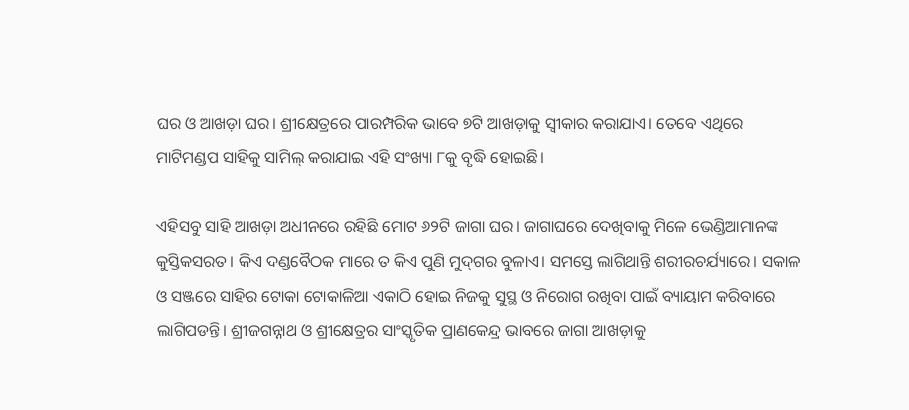ଘର ଓ ଆଖଡ଼ା ଘର। ଶ୍ରୀକ୍ଷେତ୍ରରେ ପାରମ୍ପରିକ ଭାବେ ୭ଟି ଆଖଡ଼ାକୁ ସ୍ୱୀକାର କରାଯାଏ। ତେବେ ଏଥିରେ ମାଟିମଣ୍ଡପ ସାହିକୁ ସାମିଲ୍ କରାଯାଇ ଏହି ସଂଖ୍ୟା ୮କୁ ବୃଦ୍ଧି ହୋଇଛି।

ଏହିସବୁ ସାହି ଆଖଡ଼ା ଅଧୀନରେ ରହିଛି ମୋଟ ୬୨ଟି ଜାଗା ଘର। ଜାଗାଘରେ ଦେଖିବାକୁ ମିଳେ ଭେଣ୍ଡିଆମାନଙ୍କ କୁସ୍ତିକସରତ। କିଏ ଦଣ୍ଡବୈଠକ ମାରେ ତ କିଏ ପୁଣି ମୁଦ୍‌ଗର ବୁଳାଏ। ସମସ୍ତେ ଲାଗିଥାନ୍ତି ଶରୀରଚର୍ଯ୍ୟାରେ। ସକାଳ ଓ ସଞ୍ଜରେ ସାହିର ଟୋକା ଟୋକାଳିଆ ଏକାଠି ହୋଇ ନିଜକୁ ସୁସ୍ଥ ଓ ନିରୋଗ ରଖିବା ପାଇଁ ବ୍ୟାୟାମ କରିବାରେ ଲାଗିପଡନ୍ତି। ଶ୍ରୀଜଗନ୍ନାଥ ଓ ଶ୍ରୀକ୍ଷେତ୍ରର ସାଂସ୍କୃତିକ ପ୍ରାଣକେନ୍ଦ୍ର ଭାବରେ ଜାଗା ଆଖଡ଼ାକୁ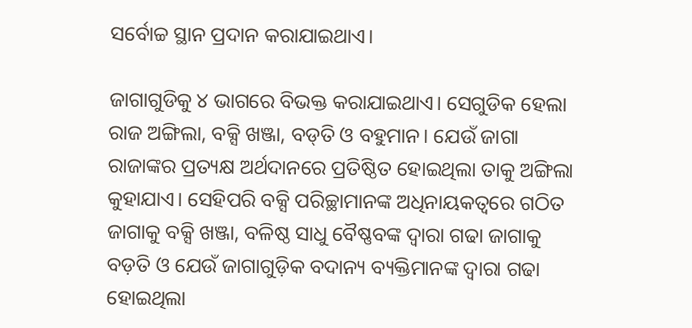ସର୍ବୋଚ୍ଚ ସ୍ଥାନ ପ୍ରଦାନ କରାଯାଇଥାଏ।

ଜାଗାଗୁଡିକୁ ୪ ଭାଗରେ ବିଭକ୍ତ କରାଯାଇଥାଏ। ସେଗୁଡିକ ହେଲା ରାଜ ଅଙ୍ଗିଲା, ବକ୍ସି ଖଞ୍ଜା, ବଡ୍‌ତି ଓ ବହୁମାନ। ଯେଉଁ ଜାଗା ରାଜାଙ୍କର ପ୍ରତ୍ୟକ୍ଷ ଅର୍ଥଦାନରେ ପ୍ରତିଷ୍ଠିତ ହୋଇଥିଲା ତାକୁ ଅଙ୍ଗିଲା କୁହାଯାଏ। ସେହିପରି ବକ୍ସି ପରିଚ୍ଛାମାନଙ୍କ ଅଧିନାୟକତ୍ୱରେ ଗଠିତ ଜାଗାକୁ ବକ୍ସି ଖଞ୍ଜା, ବଳିଷ୍ଠ ସାଧୁ ବୈଷ୍ଣବଙ୍କ ଦ୍ୱାରା ଗଢା ଜାଗାକୁ ବଡ଼ତି ଓ ଯେଉଁ ଜାଗାଗୁଡ଼ିକ ବଦାନ୍ୟ ବ୍ୟକ୍ତିମାନଙ୍କ ଦ୍ୱାରା ଗଢା ହୋଇଥିଲା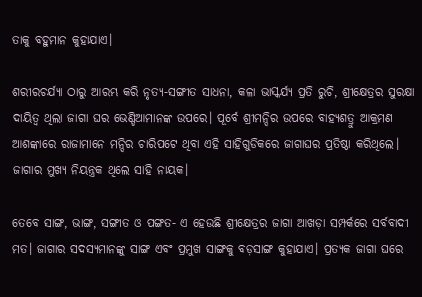ତାକୁ ବହୁମାନ କୁହାଯାଏ।

ଶରୀରଚର୍ଯ୍ୟା ଠାରୁ ଆରମ୍ଭ କରି ନୃତ୍ୟ-ସଙ୍ଗୀତ ସାଧନା, କଳା ଭାସ୍କର୍ଯ୍ୟ ପ୍ରତି ରୁଚି, ଶ୍ରୀକ୍ଷେତ୍ରର ସୁରକ୍ଷା ଦାୟିତ୍ୱ ଥିଲା ଜାଗା ଘର ଭେଣ୍ଡିଆମାନଙ୍କ ଉପରେ। ପୂର୍ବେ ଶ୍ରୀମନ୍ଦିର ଉପରେ ବାହ୍ୟଶତ୍ରୁ ଆକ୍ରମଣ ଆଶଙ୍କାରେ ରାଜାମାନେ ମନ୍ଦିର ଚାରିପଟେ ଥିବା ଏହି ସାହିଗୁଡିକରେ ଜାଗାଘର ପ୍ରତିଷ୍ଠା କରିଥିଲେ। ଜାଗାର ମୁଖ୍ୟ ନିୟନ୍ତ୍ରକ ଥିଲେ ସାହି ନାୟକ।

ତେବେ ସାଙ୍ଗ, ଭାଙ୍ଗ, ସଙ୍ଗୀତ ଓ ପଙ୍ଗତ- ଏ ହେଉଛି ଶ୍ରୀକ୍ଷେତ୍ରର ଜାଗା ଆଖଡ଼ା ସମ୍ପର୍କରେ ସର୍ବବାଦୀ ମତ। ଜାଗାର ସଦସ୍ୟମାନଙ୍କୁ ସାଙ୍ଗ ଏବଂ ପ୍ରମୁଖ ସାଙ୍ଗକୁ ବଡ଼ସାଙ୍ଗ କୁହାଯାଏ। ପ୍ରତ୍ୟକ ଜାଗା ଘରେ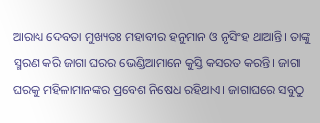ଆରାଧ୍ୟ ଦେବତା ମୁଖ୍ୟତଃ ମହାବୀର ହନୁମାନ ଓ ନୃସିଂହ ଥାଆନ୍ତି। ତାଙ୍କୁ ସ୍ମରଣ କରି ଜାଗା ଘରର ଭେଣ୍ଡିଆମାନେ କୁସ୍ତି କସରତ କରନ୍ତି। ଜାଗା ଘରକୁ ମହିଳାମାନଙ୍କର ପ୍ରବେଶ ନିଷେଧ ରହିଥାଏ। ଜାଗାଘରେ ସବୁଠୁ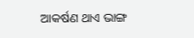ଆକର୍ଷଣ ଥାଏ ଭାଙ୍ଗ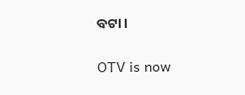ବଟା।

OTV is now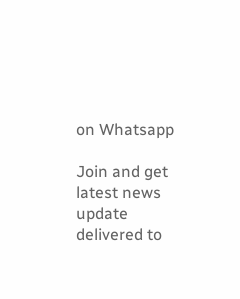on Whatsapp

Join and get latest news update delivered to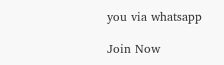you via whatsapp

Join Now